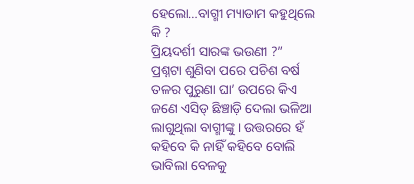ହେଲୋ…ବାଗ୍ମୀ ମ୍ୟାଡାମ କହୁଥିଲେ କି ?
ପ୍ରିୟଦର୍ଶୀ ସାରଙ୍କ ଭଉଣୀ ?”
ପ୍ରଶ୍ନଟା ଶୁଣିବା ପରେ ପଚିଶ ବର୍ଷ ତଳର ପୁରୁଣା ଘା’ ଉପରେ କିଏ ଜଣେ ଏସିଡ୍ ଛିଞ୍ଚାଡ଼ି ଦେଲା ଭଳିଆ ଲାଗୁଥିଲା ବାଗ୍ମୀଙ୍କୁ। ଉତ୍ତରରେ ହଁ କହିବେ କି ନାହିଁ କହିବେ ବୋଲି ଭାବିଲା ବେଳକୁ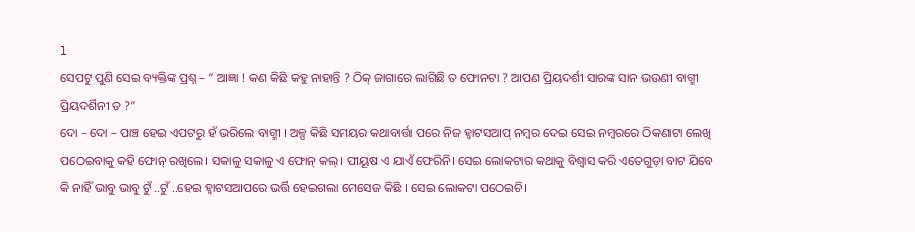l
ସେପଟୁ ପୁଣି ସେଇ ବ୍ୟକ୍ତିଙ୍କ ପ୍ରଶ୍ନ – ” ଆଜ୍ଞା ! କଣ କିଛି କହୁ ନାହାନ୍ତି ? ଠିକ୍ ଜାଗାରେ ଲାଗିଛି ତ ଫୋନଟା ? ଆପଣ ପ୍ରିୟଦର୍ଶୀ ସାରଙ୍କ ସାନ ଭଉଣୀ ବାଗ୍ମୀ ପ୍ରିୟଦର୍ଶିନୀ ତ ?”
ଦୋ – ଦୋ – ପାଞ୍ଚ ହେଇ ଏପଟରୁ ହଁ ଭରିଲେ ବାଗ୍ମୀ । ଅଳ୍ପ କିଛି ସମୟର କଥାବାର୍ତ୍ତା ପରେ ନିଜ ହ୍ୱାଟସଆପ୍ ନମ୍ବର ଦେଇ ସେଇ ନମ୍ବରରେ ଠିକଣାଟା ଲେଖି ପଠେଇବାକୁ କହି ଫୋନ୍ ରଖିଲେ। ସକାଳୁ ସକାଳୁ ଏ ଫୋନ୍ କଲ୍। ପୀୟୂଷ ଏ ଯାଏଁ ଫେରିନି। ସେଇ ଲୋକଟାର କଥାକୁ ବିଶ୍ୱାସ କରି ଏତେଗୁଡ଼ା ବାଟ ଯିବେ କି ନାହିଁ ଭାବୁ ଭାବୁ ଟୁଁ ..ଟୁଁ ..ହେଇ ହ୍ୱାଟସଆପରେ ଭର୍ତ୍ତି ହେଇଗଲା ମେସେଜ କିଛି । ସେଇ ଲୋକଟା ପଠେଇଚି।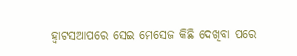ହ୍ୱାଟସଆପରେ ସେଇ ମେସେଜ କିଛି ଦେଖିବା ପରେ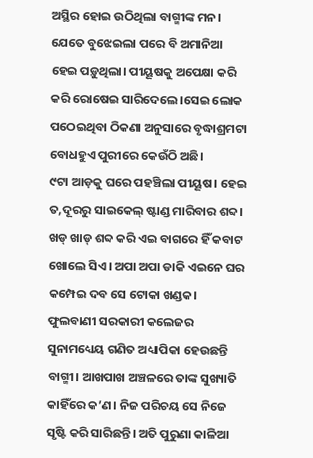ଅସ୍ଥିର ହୋଇ ଉଠିଥିଲା ବାଗ୍ମୀଙ୍କ ମନ। ଯେତେ ବୁଝେଇଲା ପରେ ବି ଅମାନିଆ ହେଇ ପଡ଼ୁଥିଲା। ପୀୟୂଷକୁ ଅପେକ୍ଷା କରି କରି ରୋଷେଇ ସାରିଦେଲେ।ସେଇ ଲୋକ ପଠେଇଥିବା ଠିକଣା ଅନୁସାରେ ବୃଦ୍ଧାଶ୍ରମଟା ବୋଧହୁଏ ପୁରୀରେ କେଉଁଠି ଅଛି।
୯ଟା ଆଡ଼କୁ ଘରେ ପହଞ୍ଚିଲା ପୀୟୂଷ। ହେଇ ତ,ଦୂରରୁ ସାଇକେଲ୍ ଷ୍ଟାଣ୍ଡ ମାରିବାର ଶବ୍ଦ। ଖଡ୍ ଖାଡ୍ ଶବ୍ଦ କରି ଏଇ ବାଗରେ ହିଁ କବାଟ ଖୋଲେ ସିଏ। ଅପା ଅପା ଡାକି ଏଇନେ ଘର କମ୍ପେଇ ଦବ ସେ ଟୋକା ଖଣ୍ଡକ।
ଫୁଲବାଣୀ ସରକାରୀ କଲେଜର ସୁନାମଧ୍ୟେୟ ଗଣିତ ଅଧ୍ୟାପିକା ହେଉଛନ୍ତି ବାଗ୍ମୀ। ଆଖପାଖ ଅଞ୍ଚଳରେ ତାଙ୍କ ସୁଖ୍ୟାତି କାହିଁରେ କ’ଣ। ନିଜ ପରିଚୟ ସେ ନିଜେ ସୃଷ୍ଟି କରି ସାରିଛନ୍ତି। ଅତି ପୁରୁଣା କାଳିଆ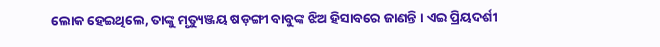ଲୋକ ହେଇଥିଲେ, ତାଙ୍କୁ ମୃତ୍ୟୁଞ୍ଜୟ ଷଡ଼ଙ୍ଗୀ ବାବୁଙ୍କ ଝିଅ ହିସାବରେ ଜାଣନ୍ତି । ଏଇ ପ୍ରିୟଦର୍ଶୀ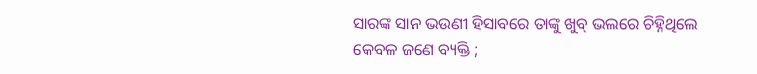ସାରଙ୍କ ସାନ ଭଉଣୀ ହିସାବରେ ତାଙ୍କୁ ଖୁବ୍ ଭଲରେ ଚିହ୍ନିଥିଲେ କେବଳ ଜଣେ ବ୍ୟକ୍ତି ;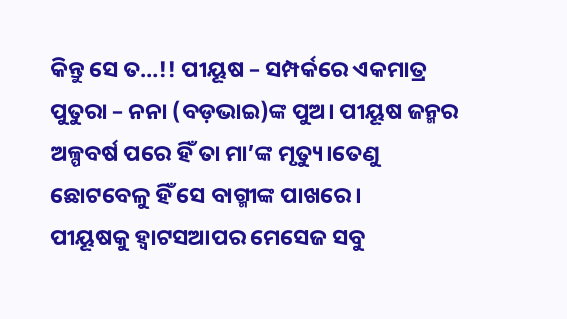କିନ୍ତୁ ସେ ତ…!! ପୀୟୂଷ – ସମ୍ପର୍କରେ ଏକମାତ୍ର ପୁତୁରା – ନନା (ବଡ଼ଭାଇ)ଙ୍କ ପୁଅ। ପୀୟୂଷ ଜନ୍ମର ଅଳ୍ପବର୍ଷ ପରେ ହିଁ ତା ମା’ଙ୍କ ମୃତ୍ୟୁ।ତେଣୁ ଛୋଟବେଳୁ ହିଁ ସେ ବାଗ୍ମୀଙ୍କ ପାଖରେ।
ପୀୟୂଷକୁ ହ୍ୱାଟସଆପର ମେସେଜ ସବୁ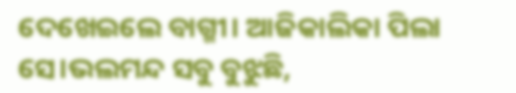ଦେଖେଇଲେ ବାଗ୍ମୀ। ଆଜିକାଲିକା ପିଲା ସେ।ଭଲମନ୍ଦ ସବୁ ବୁଝୁଛି,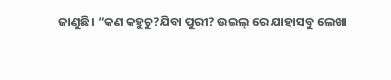ଜାଣୁଛି। “କଣ କହୁଚୁ?ଯିବା ପୁରୀ? ଉଇଲ୍ ରେ ଯାହାସବୁ ଲେଖା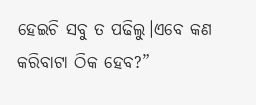ହେଇଚି ସବୁ ତ ପଢିଲୁ।ଏବେ କଣ କରିବାଟା ଠିକ ହେବ?”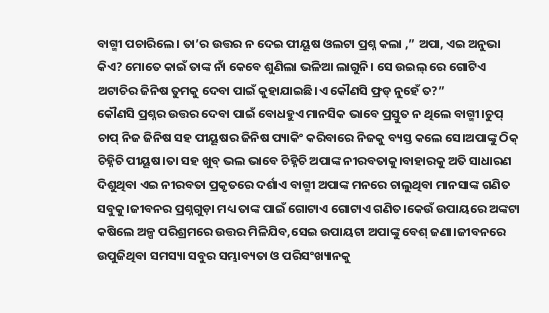ବାଗ୍ମୀ ପଚାରିଲେ। ତା’ର ଉତ୍ତର ନ ଦେଇ ପୀୟୂଷ ଓଲଟା ପ୍ରଶ୍ନ କଲା ,” ଅପା, ଏଇ ଅନୁଭା କିଏ? ମୋତେ କାଇଁ ତାଙ୍କ ନାଁ କେବେ ଶୁଣିଲା ଭଳିଆ ଲାଗୁନି। ସେ ଉଇଲ୍ ରେ ଗୋଟିଏ ଅଟାଚିର ଜିନିଷ ତୁମକୁ ଦେବା ପାଇଁ କୁହାଯାଇଛି।ଏ କୌଣସି ଫ୍ରଡ୍ ନୁହେଁ ତ?”
କୌଣସି ପ୍ରଶ୍ନର ଉତ୍ତର ଦେବା ପାଇଁ ବୋଧହୁଏ ମାନସିକ ଭାବେ ପ୍ରସ୍ତୁତ ନ ଥିଲେ ବାଗ୍ମୀ।ଚୁପ୍ ଚାପ୍ ନିଜ ଜିନିଷ ସହ ପୀୟୂଷର ଜିନିଷ ପ୍ୟାକିଂ କରିବାରେ ନିଜକୁ ବ୍ୟସ୍ତ କଲେ ସେ।ଅପାଙ୍କୁ ଠିକ୍ ଚିହ୍ନିଚି ପୀୟୂଷ।ତା ସହ ଖୁବ୍ ଭଲ ଭାବେ ଚିହ୍ନିଚି ଅପାଙ୍କ ନୀରବତାକୁ।ବାହାରକୁ ଅତି ସାଧାରଣ ଦିଶୁଥିବା ଏଇ ନୀରବତା ପ୍ରକୃତରେ ଦର୍ଶାଏ ବାଗ୍ମୀ ଅପାଙ୍କ ମନରେ ଚାଲୁଥିବା ମାନସାଙ୍କ ଗଣିତ ସବୁକୁ।ଜୀବନର ପ୍ରଶ୍ନଗୁଡ଼ା ମଧ୍ୟ ତାଙ୍କ ପାଇଁ ଗୋଟାଏ ଗୋଟାଏ ଗଣିତ।କେଉଁ ଉପାୟରେ ଅଙ୍କଟା କଷିଲେ ଅଳ୍ପ ପରିଶ୍ରମରେ ଉତ୍ତର ମିଳିଯିବ,ସେଇ ଉପାୟଟା ଅପାଙ୍କୁ ବେଶ୍ ଜଣା।ଜୀବନରେ ଉପୁଜିଥିବା ସମସ୍ୟା ସବୁର ସମ୍ଭାବ୍ୟତା ଓ ପରିସଂଖ୍ୟାନକୁ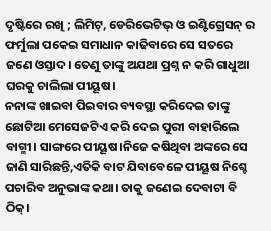ଦୃଷ୍ଟିରେ ରଖି ; ଲିମିଟ୍, ଡେରିଭେଟିଭ୍ ଓ ଇଣ୍ଟିଗ୍ରେସନ୍ ର ଫର୍ମୁଲା ପକେଇ ସମାଧାନ କାଢିବାରେ ସେ ସତରେ ଜଣେ ଓସ୍ତାଦ। ତେଣୁ ତାଙ୍କୁ ଅଯଥା ପ୍ରଶ୍ନ ନ କରି ଗାଧୁଆ ଘରକୁ ଚାଲିଲା ପୀୟୂଷ।
ନନାଙ୍କ ଖାଇବା ପିଇବାର ବ୍ୟବସ୍ଥା କରିଦେଇ ତାଙ୍କୁ ଛୋଟିଆ ମେସେଜଟିଏ କରି ଦେଇ ପୁରୀ ବାହାରିଲେ ବାଗ୍ମୀ। ସାଙ୍ଗରେ ପୀୟୂଷ।ନିଜେ କଷିଥିବା ଅଙ୍କରେ ସେ ଜାଣି ସାରିଛନ୍ତି,ଏତିକି ବାଟ ଯିବାବେଳେ ପୀୟୂଷ ନିଶ୍ଚେ ପଚାରିବ ଅନୁଭାଙ୍କ କଥା। ତାକୁ ଜଣେଇ ଦେବାଟା ବି ଠିକ୍।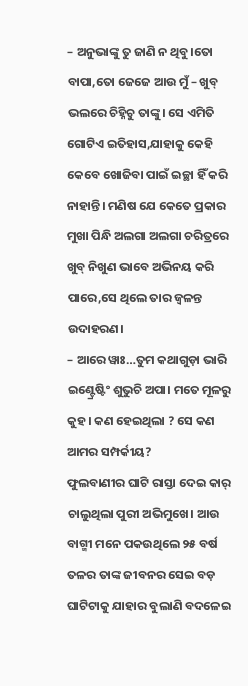– ଅନୁଭାଙ୍କୁ ତୁ ଜାଣି ନ ଥିବୁ।ତୋ ବାପା,ତୋ ଜେଜେ ଆଉ ମୁଁ – ଖୁବ୍ ଭଲରେ ଚିହ୍ନିଚୁ ତାଙ୍କୁ। ସେ ଏମିତି ଗୋଟିଏ ଇତିହାସ,ଯାହାକୁ କେହି କେବେ ଖୋଜିବା ପାଇଁ ଇଚ୍ଛା ହିଁ କରି ନାହାନ୍ତି। ମଣିଷ ଯେ କେତେ ପ୍ରକାର ମୁଖା ପିନ୍ଧି ଅଲଗା ଅଲଗା ଚରିତ୍ରରେ ଖୁବ୍ ନିଖୁଣ ଭାବେ ଅଭିନୟ କରି ପାରେ,ସେ ଥିଲେ ତାର ଜ୍ୱଳନ୍ତ ଉଦାହରଣ।
– ଆରେ ୱାଃ…ତୁମ କଥାଗୁଡ଼ା ଭାରି ଇଣ୍ଟ୍ରେଷ୍ଟିଂ ଶୁଭୁଚି ଅପା। ମତେ ମୂଳରୁ କୁହ। କଣ ହେଇଥିଲା ? ସେ କଣ ଆମର ସମ୍ପର୍କୀୟ?
ଫୁଲବାଣୀର ଘାଟି ରାସ୍ତା ଦେଇ କାର୍ ଚାଲୁଥିଲା ପୁରୀ ଅଭିମୁଖେ। ଆଉ ବାଗ୍ମୀ ମନେ ପକଉଥିଲେ ୨୫ ବର୍ଷ ତଳର ତାଙ୍କ ଜୀବନର ସେଇ ବଡ଼ ଘାଟିଟାକୁ ଯାହାର ବୁଲାଣି ବଦଳେଇ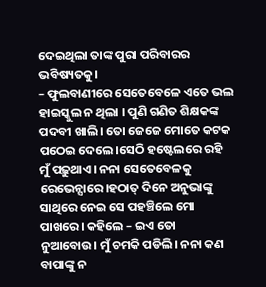ଦେଇଥିଲା ତାଙ୍କ ପୁରା ପରିବାରର ଭବିଷ୍ୟତକୁ।
– ଫୁଲବାଣୀରେ ସେତେବେଳେ ଏତେ ଭଲ ହାଇସ୍କୁଲ ନ ଥିଲା । ପୁଣି ଗଣିତ ଶିକ୍ଷକଙ୍କ ପଦବୀ ଖାଲି। ତୋ ଜେଜେ ମୋତେ କଟକ ପଠେଇ ଦେଲେ।ସେଠି ହଷ୍ଟେଲରେ ରହି ମୁଁ ପଢ଼ୁଥାଏ। ନନା ସେତେବେଳକୁ ରେଭେନ୍ସାରେ।ହଠାତ୍ ଦିନେ ଅନୁଭାଙ୍କୁ ସାଥିରେ ନେଇ ସେ ପହଞ୍ଚିଲେ ମୋ ପାଖରେ। କହିଲେ – ଇଏ ତୋ ନୁଆବୋଉ। ମୁଁ ଚମକି ପଡିଲି। ନନା କଣ ବାପାଙ୍କୁ ନ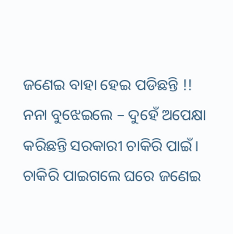ଜଣେଇ ବାହା ହେଇ ପଡିଛନ୍ତି !! ନନା ବୁଝେଇଲେ – ଦୁହେଁ ଅପେକ୍ଷା କରିଛନ୍ତି ସରକାରୀ ଚାକିରି ପାଇଁ। ଚାକିରି ପାଇଗଲେ ଘରେ ଜଣେଇ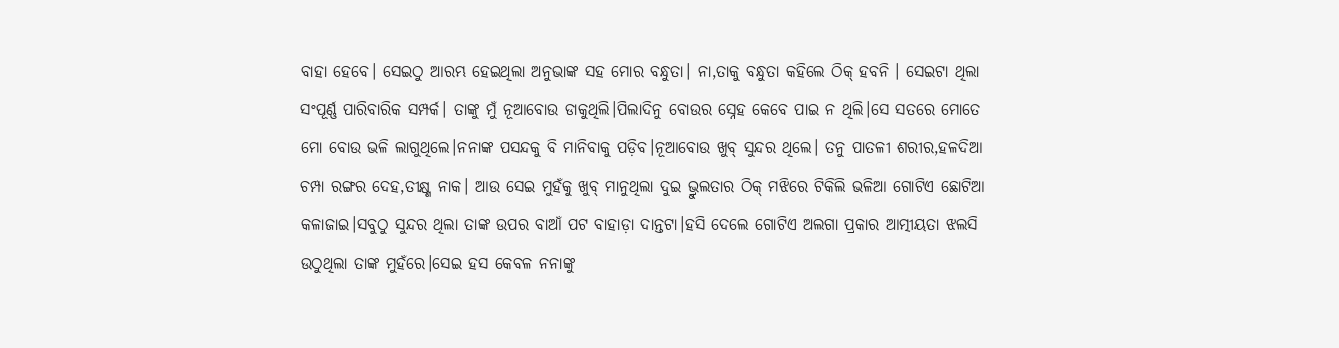ବାହା ହେବେ। ସେଇଠୁ ଆରମ୍ଭ ହେଇଥିଲା ଅନୁଭାଙ୍କ ସହ ମୋର ବନ୍ଧୁତା। ନା,ତାକୁ ବନ୍ଧୁତା କହିଲେ ଠିକ୍ ହବନି । ସେଇଟା ଥିଲା ସଂପୂର୍ଣ୍ଣ ପାରିବାରିକ ସମ୍ପର୍କ। ତାଙ୍କୁ ମୁଁ ନୂଆବୋଉ ଡାକୁଥିଲି।ପିଲାଦିନୁ ବୋଉର ସ୍ନେହ କେବେ ପାଇ ନ ଥିଲି।ସେ ସତରେ ମୋତେ ମୋ ବୋଉ ଭଳି ଲାଗୁଥିଲେ।ନନାଙ୍କ ପସନ୍ଦକୁ ବି ମାନିବାକୁ ପଡ଼ିବ।ନୂଆବୋଉ ଖୁବ୍ ସୁନ୍ଦର ଥିଲେ। ତନୁ ପାତଳୀ ଶରୀର,ହଳଦିଆ ଚମ୍ପା ରଙ୍ଗର ଦେହ,ତୀକ୍ଷ୍ଣ ନାକ। ଆଉ ସେଇ ମୁହଁକୁ ଖୁବ୍ ମାନୁଥିଲା ଦୁଇ ଭ୍ରୁଲତାର ଠିକ୍ ମଝିରେ ଟିକିଲି ଭଳିଆ ଗୋଟିଏ ଛୋଟିଆ କଳାଜାଇ।ସବୁଠୁ ସୁନ୍ଦର ଥିଲା ତାଙ୍କ ଉପର ବାଆଁ ପଟ ବାହାଡ଼ା ଦାନ୍ତଟା।ହସି ଦେଲେ ଗୋଟିଏ ଅଲଗା ପ୍ରକାର ଆତ୍ମୀୟତା ଝଲସି ଉଠୁଥିଲା ତାଙ୍କ ମୁହଁରେ।ସେଇ ହସ କେବଳ ନନାଙ୍କୁ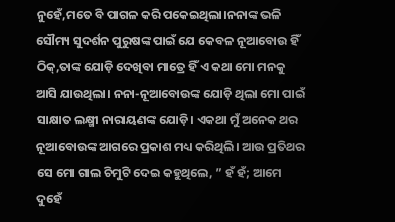ନୁହେଁ,ମତେ ବି ପାଗଳ କରି ପକେଇଥିଲା।ନନାଙ୍କ ଭଳି ସୌମ୍ୟ ସୁଦର୍ଶନ ପୁରୁଷଙ୍କ ପାଇଁ ଯେ କେବଳ ନୂଆବୋଉ ହିଁ ଠିକ୍,ତାଙ୍କ ଯୋଡ଼ି ଦେଖିବା ମାତ୍ରେ ହିଁ ଏ କଥା ମୋ ମନକୁ ଆସି ଯାଉଥିଲା। ନନା-ନୂଆବୋଉଙ୍କ ଯୋଡ଼ି ଥିଲା ମୋ ପାଇଁ ସାକ୍ଷାତ ଲକ୍ଷ୍ମୀ ନାରାୟଣଙ୍କ ଯୋଡ଼ି। ଏକଥା ମୁଁ ଅନେକ ଥର ନୂଆବୋଉଙ୍କ ଆଗରେ ପ୍ରକାଶ ମଧ୍ୟ କରିଥିଲି। ଆଉ ପ୍ରତିଥର ସେ ମୋ ଗାଲ ଚିମୁଟି ଦେଇ କହୁଥିଲେ, ” ହଁ ହଁ; ଆମେ ଦୁହେଁ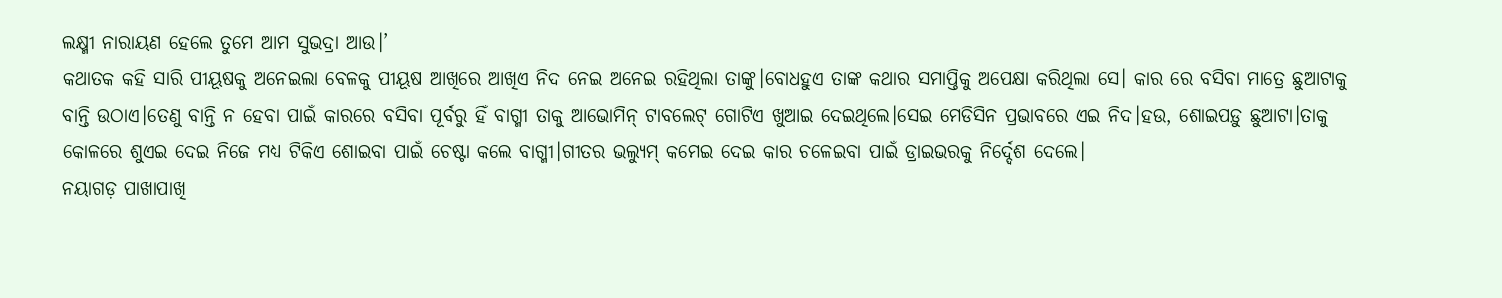ଲକ୍ଷ୍ମୀ ନାରାୟଣ ହେଲେ ତୁମେ ଆମ ସୁଭଦ୍ରା ଆଉ।’
କଥାତକ କହି ସାରି ପୀୟୂଷକୁ ଅନେଇଲା ବେଳକୁ ପୀୟୂଷ ଆଖିରେ ଆଖିଏ ନିଦ ନେଇ ଅନେଇ ରହିଥିଲା ତାଙ୍କୁ।ବୋଧହୁଏ ତାଙ୍କ କଥାର ସମାପ୍ତିକୁ ଅପେକ୍ଷା କରିଥିଲା ସେ। କାର ରେ ବସିବା ମାତ୍ରେ ଛୁଆଟାକୁ ବାନ୍ତି ଉଠାଏ।ତେଣୁ ବାନ୍ତି ନ ହେବା ପାଇଁ କାରରେ ବସିବା ପୂର୍ବରୁ ହିଁ ବାଗ୍ମୀ ତାକୁ ଆଭୋମିନ୍ ଟାବଲେଟ୍ ଗୋଟିଏ ଖୁଆଇ ଦେଇଥିଲେ।ସେଇ ମେଡିସିନ ପ୍ରଭାବରେ ଏଇ ନିଦ।ହଉ, ଶୋଇପଡ଼ୁ ଛୁଆଟା।ତାକୁ କୋଳରେ ଶୁଏଇ ଦେଇ ନିଜେ ମଧ୍ୟ ଟିକିଏ ଶୋଇବା ପାଇଁ ଚେଷ୍ଟା କଲେ ବାଗ୍ମୀ।ଗୀତର ଭଲ୍ୟୁମ୍ କମେଇ ଦେଇ କାର ଚଳେଇବା ପାଇଁ ଡ୍ରାଇଭରକୁ ନିର୍ଦ୍ଦେଶ ଦେଲେ।
ନୟାଗଡ଼ ପାଖାପାଖି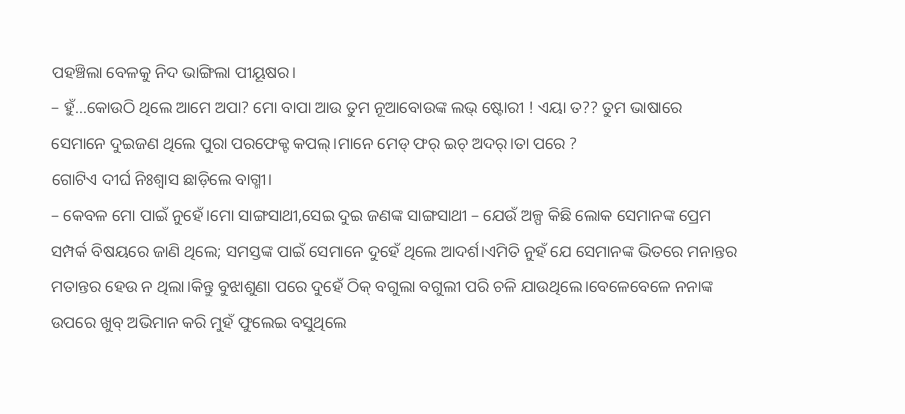ପହଞ୍ଚିଲା ବେଳକୁ ନିଦ ଭାଙ୍ଗିଲା ପୀୟୂଷର।
– ହୁଁ…କୋଉଠି ଥିଲେ ଆମେ ଅପା? ମୋ ବାପା ଆଉ ତୁମ ନୂଆବୋଉଙ୍କ ଲଭ୍ ଷ୍ଟୋରୀ ! ଏୟା ତ?? ତୁମ ଭାଷାରେ ସେମାନେ ଦୁଇଜଣ ଥିଲେ ପୁରା ପରଫେକ୍ଟ କପଲ୍।ମାନେ ମେଡ୍ ଫର୍ ଇଚ୍ ଅଦର୍।ତା ପରେ ?
ଗୋଟିଏ ଦୀର୍ଘ ନିଃଶ୍ୱାସ ଛାଡ଼ିଲେ ବାଗ୍ମୀ।
– କେବଳ ମୋ ପାଇଁ ନୁହେଁ।ମୋ ସାଙ୍ଗସାଥୀ,ସେଇ ଦୁଇ ଜଣଙ୍କ ସାଙ୍ଗସାଥୀ – ଯେଉଁ ଅଳ୍ପ କିଛି ଲୋକ ସେମାନଙ୍କ ପ୍ରେମ ସମ୍ପର୍କ ବିଷୟରେ ଜାଣି ଥିଲେ; ସମସ୍ତଙ୍କ ପାଇଁ ସେମାନେ ଦୁହେଁ ଥିଲେ ଆଦର୍ଶ।ଏମିତି ନୁହଁ ଯେ ସେମାନଙ୍କ ଭିତରେ ମନାନ୍ତର ମତାନ୍ତର ହେଉ ନ ଥିଲା।କିନ୍ତୁ ବୁଝାଶୁଣା ପରେ ଦୁହେଁ ଠିକ୍ ବଗୁଲା ବଗୁଲୀ ପରି ଚଳି ଯାଉଥିଲେ।ବେଳେବେଳେ ନନାଙ୍କ ଉପରେ ଖୁବ୍ ଅଭିମାନ କରି ମୁହଁ ଫୁଲେଇ ବସୁଥିଲେ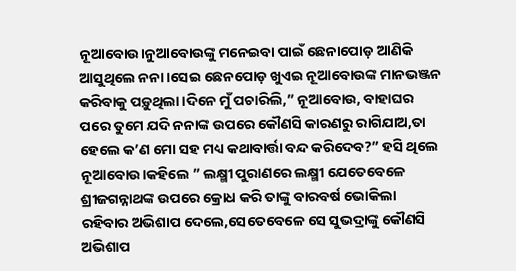ନୂଆବୋଉ।ନୁଆବୋଉଙ୍କୁ ମନେଇବା ପାଇଁ ଛେନାପୋଡ଼ ଆଣିକି ଆସୁଥିଲେ ନନା।ସେଇ ଛେନପୋଡ଼ ଖୁଏଇ ନୂଆବୋଉଙ୍କ ମାନଭଞ୍ଜନ କରିବାକୁ ପଡ଼ୁଥିଲା।ଦିନେ ମୁଁ ପଚାରିଲି,” ନୂଆବୋଉ, ବାହାଘର ପରେ ତୁମେ ଯଦି ନନାଙ୍କ ଉପରେ କୌଣସି କାରଣରୁ ରାଗିଯାଅ,ତା ହେଲେ କ’ଣ ମୋ ସହ ମଧ୍ୟ କଥାବାର୍ତ୍ତା ବନ୍ଦ କରିଦେବ?” ହସି ଥିଲେ
ନୂଆବୋଉ।କହିଲେ ” ଲକ୍ଷ୍ମୀ ପୁରାଣରେ ଲକ୍ଷ୍ମୀ ଯେତେବେଳେ ଶ୍ରୀଜଗନ୍ନାଥଙ୍କ ଉପରେ କ୍ରୋଧ କରି ତାଙ୍କୁ ବାରବର୍ଷ ଭୋକିଲା ରହିବାର ଅଭିଶାପ ଦେଲେ,ସେତେବେଳେ ସେ ସୁଭଦ୍ରାଙ୍କୁ କୌଣସି ଅଭିଶାପ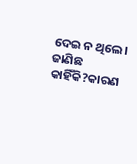ଦେଇ ନ ଥିଲେ। ଜାଣିଛ କାହିଁକି?କାରଣ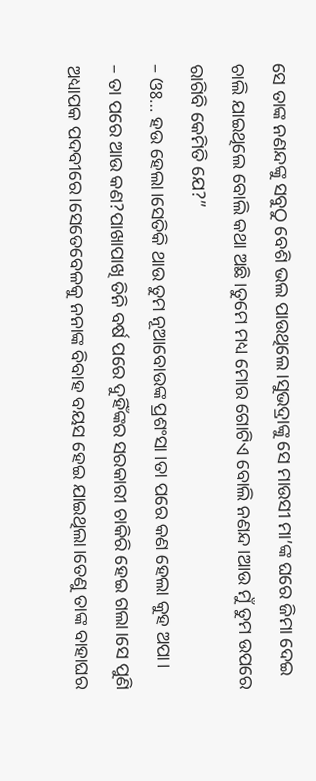ସେ ତାଙ୍କ ନଣନ୍ଦଙ୍କୁ ସବୁଠୁ ବେଶି ଭଲ ପାଉଥିଲେ।ସୁଭଦ୍ରାଙ୍କୁ ସେ ମାଉସୀ ମା’ଙ୍କ ଘରେ ଜିମା ଦେଇ ଚାଲି ଯାଇଥିଲେ ବୋଲି କଥା ଅଛି।ତୁମେ ମଧ୍ୟ ମୋର ଗୋଟିଏ ବୋଲି ନଣନ୍ଦ।ଆଉ ମୁଁ ତୁମ ଉପରେ ରାଗିବି କେମିତି ଯେ?”
– ଓଃ… ହଉ ହେଲା।ସେତିକି ଥାଉ ତୁମ ନୂଆବୋଉଙ୍କ ପ୍ରଶଂସା ।ତା ପରେ କଣ ହେଲା କୁହ ଅପା।
– ତା ପରେ ଆଉ କଣ?ପାଖାପାଖି ତିନି ବର୍ଷ ପରେ ଦୁହିଁଙ୍କର ସରକାରୀ ଚାକିରି ହେଇ ଗଲା।ସେ ପୁଣି ଅଧ୍ୟାପକ ପଦବୀରେ।ସେତେବେଳକୁ ନନାଙ୍କ ବିବାହ ବୟସ ହେଇ ଯାଇଥିଲା।ତେଣୁ ତାଙ୍କ ବାହାଘର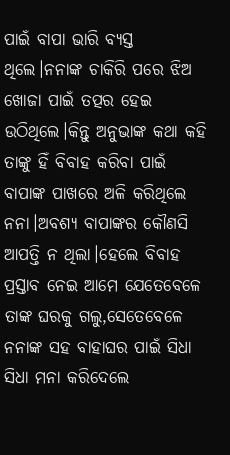ପାଇଁ ବାପା ଭାରି ବ୍ୟସ୍ତ ଥିଲେ।ନନାଙ୍କ ଚାକିରି ପରେ ଝିଅ ଖୋଜା ପାଇଁ ତତ୍ପର ହେଇ ଉଠିଥିଲେ।କିନ୍ତୁ ଅନୁଭାଙ୍କ କଥା କହି ତାଙ୍କୁ ହିଁ ବିବାହ କରିବା ପାଇଁ ବାପାଙ୍କ ପାଖରେ ଅଳି କରିଥିଲେ ନନା।ଅବଶ୍ୟ ବାପାଙ୍କର କୌଣସି ଆପତ୍ତି ନ ଥିଲା।ହେଲେ ବିବାହ ପ୍ରସ୍ତାବ ନେଇ ଆମେ ଯେତେବେଳେ ତାଙ୍କ ଘରକୁ ଗଲୁ,ସେତେବେଳେ ନନାଙ୍କ ସହ ବାହାଘର ପାଇଁ ସିଧା ସିଧା ମନା କରିଦେଲେ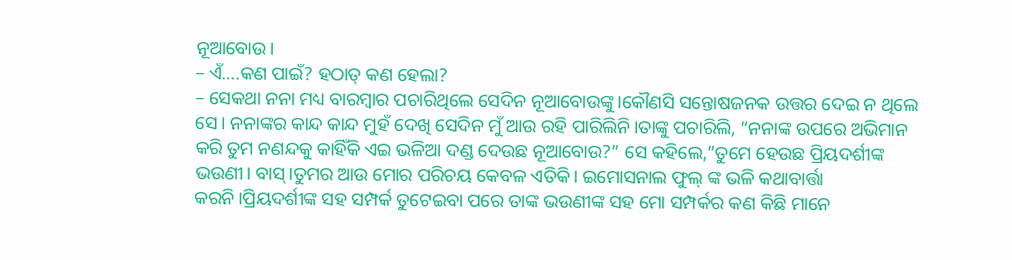ନୂଆବୋଉ।
– ଏଁ….କଣ ପାଇଁ? ହଠାତ୍ କଣ ହେଲା?
– ସେକଥା ନନା ମଧ୍ୟ ବାରମ୍ବାର ପଚାରିଥିଲେ ସେଦିନ ନୂଆବୋଉଙ୍କୁ।କୌଣସି ସନ୍ତୋଷଜନକ ଉତ୍ତର ଦେଇ ନ ଥିଲେ ସେ। ନନାଙ୍କର କାନ୍ଦ କାନ୍ଦ ମୁହଁ ଦେଖି ସେଦିନ ମୁଁ ଆଉ ରହି ପାରିଲିନି।ତାଙ୍କୁ ପଚାରିଲି, “ନନାଙ୍କ ଉପରେ ଅଭିମାନ କରି ତୁମ ନଣନ୍ଦକୁ କାହିଁକି ଏଇ ଭଳିଆ ଦଣ୍ଡ ଦେଉଛ ନୂଆବୋଉ?” ସେ କହିଲେ,”ତୁମେ ହେଉଛ ପ୍ରିୟଦର୍ଶୀଙ୍କ ଭଉଣୀ। ବାସ୍।ତୁମର ଆଉ ମୋର ପରିଚୟ କେବଳ ଏତିକି। ଇମୋସନାଲ ଫୁଲ୍ ଙ୍କ ଭଳି କଥାବାର୍ତ୍ତା କରନି।ପ୍ରିୟଦର୍ଶୀଙ୍କ ସହ ସମ୍ପର୍କ ତୁଟେଇବା ପରେ ତାଙ୍କ ଭଉଣୀଙ୍କ ସହ ମୋ ସମ୍ପର୍କର କଣ କିଛି ମାନେ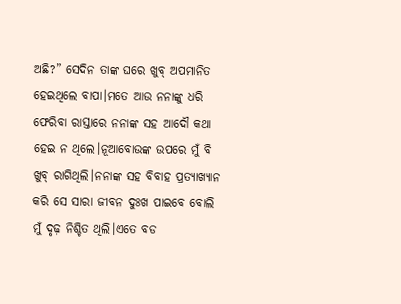ଅଛି?” ସେଦିନ ତାଙ୍କ ଘରେ ଖୁବ୍ ଅପମାନିତ ହେଇଥିଲେ ବାପା।ମତେ ଆଉ ନନାଙ୍କୁ ଧରି ଫେରିବା ରାସ୍ତାରେ ନନାଙ୍କ ସହ ଆଦୌ କଥା ହେଇ ନ ଥିଲେ।ନୂଆବୋଉଙ୍କ ଉପରେ ମୁଁ ବି ଖୁବ୍ ରାଗିଥିଲି।ନନାଙ୍କ ସହ ବିବାହ ପ୍ରତ୍ୟାଖ୍ୟାନ କରି ସେ ସାରା ଜୀବନ ଦୁଃଖ ପାଇବେ ବୋଲି ମୁଁ ଦୃଢ଼ ନିଶ୍ଚିତ ଥିଲି।ଏତେ ବଡ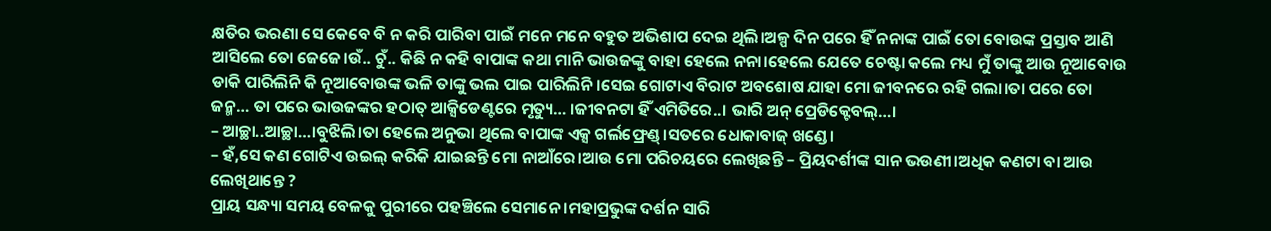କ୍ଷତିର ଭରଣା ସେ କେବେ ବି ନ କରି ପାରିବା ପାଇଁ ମନେ ମନେ ବହୁତ ଅଭିଶାପ ଦେଇ ଥିଲି।ଅଳ୍ପ ଦିନ ପରେ ହିଁ ନନାଙ୍କ ପାଇଁ ତୋ ବୋଉଙ୍କ ପ୍ରସ୍ତାବ ଆଣି ଆସିଲେ ତୋ ଜେଜେ।ଉଁ.. ଚୁଁ.. କିଛି ନ କହି ବାପାଙ୍କ କଥା ମାନି ଭାଉଜଙ୍କୁ ବାହା ହେଲେ ନନା।ହେଲେ ଯେତେ ଚେଷ୍ଟା କଲେ ମଧ୍ୟ ମୁଁ ତାଙ୍କୁ ଆଉ ନୂଆବୋଉ ଡାକି ପାରିଲିନି କି ନୂଆବୋଉଙ୍କ ଭଳି ତାଙ୍କୁ ଭଲ ପାଇ ପାରିଲିନି।ସେଇ ଗୋଟାଏ ବିରାଟ ଅବଶୋଷ ଯାହା ମୋ ଜୀବନରେ ରହି ଗଲା।ତା ପରେ ତୋ ଜନ୍ମ… ତା ପରେ ଭାଉଜଙ୍କର ହଠାତ୍ ଆକ୍ସିଡେଣ୍ଟରେ ମୃତ୍ୟୁ… ।ଜୀବନଟା ହିଁ ଏମିତିରେ..। ଭାରି ଅନ୍ ପ୍ରେଡିକ୍ଟେବଲ୍…।
– ଆଚ୍ଛା..ଆଚ୍ଛା…।ବୁଝିଲି।ତା ହେଲେ ଅନୁଭା ଥିଲେ ବାପାଙ୍କ ଏକ୍ସ ଗର୍ଲଫ୍ରେଣ୍ଡ୍।ସତରେ ଧୋକାବାଜ୍ ଖଣ୍ଡେ।
– ହଁ,ସେ କଣ ଗୋଟିଏ ଉଇଲ୍ କରିକି ଯାଇଛନ୍ତି ମୋ ନାଆଁରେ।ଆଉ ମୋ ପରିଚୟରେ ଲେଖିଛନ୍ତି – ପ୍ରିୟଦର୍ଶୀଙ୍କ ସାନ ଭଉଣୀ।ଅଧିକ କଣଟା ବା ଆଉ ଲେଖିଥାନ୍ତେ ?
ପ୍ରାୟ ସନ୍ଧ୍ୟା ସମୟ ବେଳକୁ ପୁରୀରେ ପହଞ୍ଚିଲେ ସେମାନେ ।ମହାପ୍ରଭୁଙ୍କ ଦର୍ଶନ ସାରି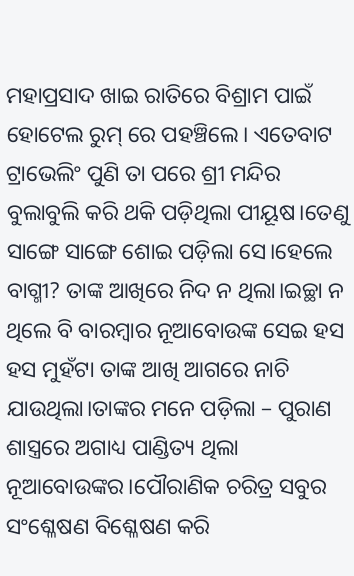ମହାପ୍ରସାଦ ଖାଇ ରାତିରେ ବିଶ୍ରାମ ପାଇଁ ହୋଟେଲ ରୁମ୍ ରେ ପହଞ୍ଚିଲେ। ଏତେବାଟ ଟ୍ରାଭେଲିଂ ପୁଣି ତା ପରେ ଶ୍ରୀ ମନ୍ଦିର ବୁଲାବୁଲି କରି ଥକି ପଡ଼ିଥିଲା ପୀୟୂଷ।ତେଣୁ ସାଙ୍ଗେ ସାଙ୍ଗେ ଶୋଇ ପଡ଼ିଲା ସେ।ହେଲେ ବାଗ୍ମୀ? ତାଙ୍କ ଆଖିରେ ନିଦ ନ ଥିଲା।ଇଚ୍ଛା ନ ଥିଲେ ବି ବାରମ୍ବାର ନୂଆବୋଉଙ୍କ ସେଇ ହସ ହସ ମୁହଁଟା ତାଙ୍କ ଆଖି ଆଗରେ ନାଚି ଯାଉଥିଲା।ତାଙ୍କର ମନେ ପଡ଼ିଲା – ପୁରାଣ ଶାସ୍ତ୍ରରେ ଅଗାଧ୍ୟ ପାଣ୍ଡିତ୍ୟ ଥିଲା ନୂଆବୋଉଙ୍କର।ପୌରାଣିକ ଚରିତ୍ର ସବୁର ସଂଶ୍ଳେଷଣ ବିଶ୍ଳେଷଣ କରି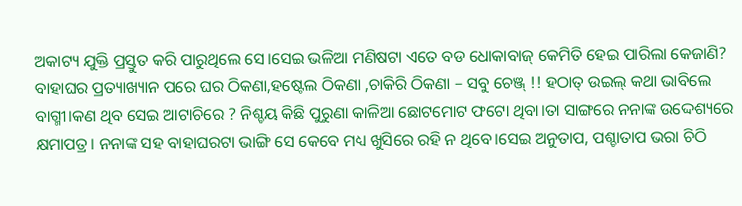ଅକାଟ୍ୟ ଯୁକ୍ତି ପ୍ରସ୍ତୁତ କରି ପାରୁଥିଲେ ସେ।ସେଇ ଭଳିଆ ମଣିଷଟା ଏତେ ବଡ ଧୋକାବାଜ୍ କେମିତି ହେଇ ପାରିଲା କେଜାଣି? ବାହାଘର ପ୍ରତ୍ୟାଖ୍ୟାନ ପରେ ଘର ଠିକଣା,ହଷ୍ଟେଲ ଠିକଣା ,ଚାକିରି ଠିକଣା – ସବୁ ଚେଞ୍ଜ୍ !! ହଠାତ୍ ଉଇଲ୍ କଥା ଭାବିଲେ ବାଗ୍ମୀ।କଣ ଥିବ ସେଇ ଆଟାଚିରେ ? ନିଶ୍ଚୟ କିଛି ପୁରୁଣା କାଳିଆ ଛୋଟମୋଟ ଫଟୋ ଥିବା।ତା ସାଙ୍ଗରେ ନନାଙ୍କ ଉଦ୍ଦେଶ୍ୟରେ କ୍ଷମାପତ୍ର। ନନାଙ୍କ ସହ ବାହାଘରଟା ଭାଙ୍ଗି ସେ କେବେ ମଧ୍ୟ ଖୁସିରେ ରହି ନ ଥିବେ।ସେଇ ଅନୁତାପ, ପଶ୍ଚାତାପ ଭରା ଚିଠି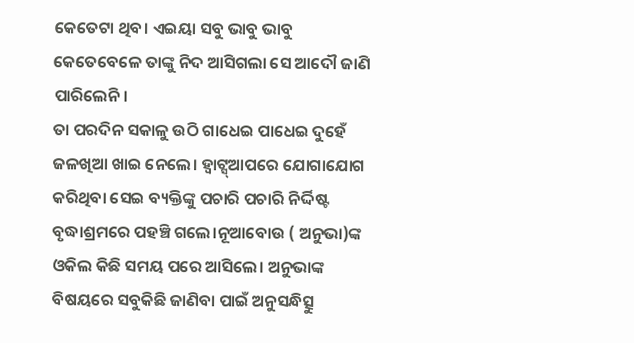କେତେଟା ଥିବ। ଏଇୟା ସବୁ ଭାବୁ ଭାବୁ କେତେବେଳେ ତାଙ୍କୁ ନିଦ ଆସିଗଲା ସେ ଆଦୌ ଜାଣି ପାରିଲେନି।
ତା ପରଦିନ ସକାଳୁ ଉଠି ଗାଧେଇ ପାଧେଇ ଦୁହେଁ ଜଳଖିଆ ଖାଇ ନେଲେ। ହ୍ୱାଟ୍ସ୍ଆପରେ ଯୋଗାଯୋଗ କରିଥିବା ସେଇ ବ୍ୟକ୍ତିଙ୍କୁ ପଚାରି ପଚାରି ନିର୍ଦ୍ଦିଷ୍ଟ ବୃଦ୍ଧାଶ୍ରମରେ ପହଞ୍ଚି ଗଲେ।ନୂଆବୋଉ ( ଅନୁଭା)ଙ୍କ ଓକିଲ କିଛି ସମୟ ପରେ ଆସିଲେ। ଅନୁଭାଙ୍କ ବିଷୟରେ ସବୁକିଛି ଜାଣିବା ପାଇଁ ଅନୁସନ୍ଧିତ୍ସୁ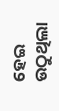ହେଇ ଉଠୁଥିଲା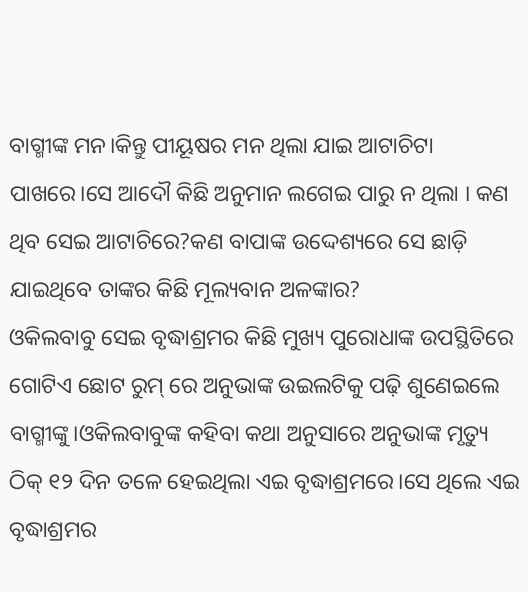ବାଗ୍ମୀଙ୍କ ମନ।କିନ୍ତୁ ପୀୟୂଷର ମନ ଥିଲା ଯାଇ ଆଟାଚିଟା ପାଖରେ।ସେ ଆଦୌ କିଛି ଅନୁମାନ ଲଗେଇ ପାରୁ ନ ଥିଲା । କଣ ଥିବ ସେଇ ଆଟାଚିରେ?କଣ ବାପାଙ୍କ ଉଦ୍ଦେଶ୍ୟରେ ସେ ଛାଡ଼ି ଯାଇଥିବେ ତାଙ୍କର କିଛି ମୂଲ୍ୟବାନ ଅଳଙ୍କାର?
ଓକିଲବାବୁ ସେଇ ବୃଦ୍ଧାଶ୍ରମର କିଛି ମୁଖ୍ୟ ପୁରୋଧାଙ୍କ ଉପସ୍ଥିତିରେ ଗୋଟିଏ ଛୋଟ ରୁମ୍ ରେ ଅନୁଭାଙ୍କ ଉଇଲଟିକୁ ପଢ଼ି ଶୁଣେଇଲେ ବାଗ୍ମୀଙ୍କୁ।ଓକିଲବାବୁଙ୍କ କହିବା କଥା ଅନୁସାରେ ଅନୁଭାଙ୍କ ମୃତ୍ୟୁ ଠିକ୍ ୧୨ ଦିନ ତଳେ ହେଇଥିଲା ଏଇ ବୃଦ୍ଧାଶ୍ରମରେ।ସେ ଥିଲେ ଏଇ ବୃଦ୍ଧାଶ୍ରମର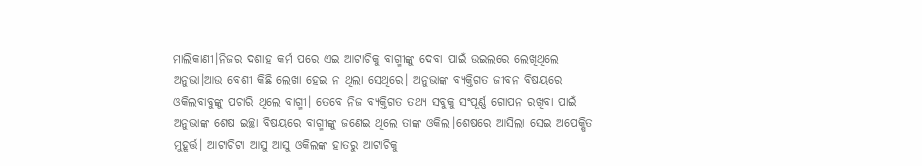ମାଲିକାଣୀ।ନିଜର ଦଶାହ କର୍ମ ପରେ ଏଇ ଆଟାଚିକୁ ବାଗ୍ମୀଙ୍କୁ ଦେବା ପାଇଁ ଉଇଲରେ ଲେଖିଥିଲେ ଅନୁଭା।ଆଉ ବେଶୀ କିଛି ଲେଖା ହେଇ ନ ଥିଲା ସେଥିରେ। ଅନୁଭାଙ୍କ ବ୍ୟକ୍ତିଗତ ଜୀବନ ବିଷୟରେ ଓକିଲବାବୁଙ୍କୁ ପଚାରି ଥିଲେ ବାଗ୍ମୀ। ତେବେ ନିଜ ବ୍ୟକ୍ତିଗତ ତଥ୍ୟ ସବୁକୁ ସଂପୂର୍ଣ୍ଣ ଗୋପନ ରଖିବା ପାଇଁ ଅନୁଭାଙ୍କ ଶେଷ ଇଚ୍ଛା ବିଷୟରେ ବାଗ୍ମୀଙ୍କୁ ଜଣେଇ ଥିଲେ ତାଙ୍କ ଓକିଲ।ଶେଷରେ ଆସିଲା ସେଇ ଅପେକ୍ଷିତ ମୁହୂର୍ତ୍ତ। ଆଟାଚିଟା ଆସୁ ଆସୁ ଓକିଲଙ୍କ ହାତରୁ ଆଟାଚିକୁ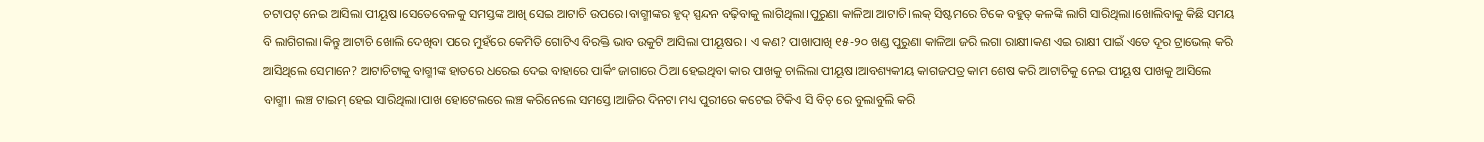ଚଟାପଟ୍ ନେଇ ଆସିଲା ପୀୟୂଷ।ସେତେବେଳକୁ ସମସ୍ତଙ୍କ ଆଖି ସେଇ ଆଟାଚି ଉପରେ।ବାଗ୍ମୀଙ୍କର ହୃଦ୍ ସ୍ପନ୍ଦନ ବଢ଼ିବାକୁ ଲାଗିଥିଲା।ପୁରୁଣା କାଳିଆ ଆଟାଚି।ଲକ୍ ସିଷ୍ଟମରେ ଟିକେ ବହୁତ୍ କଳଙ୍କି ଲାଗି ସାରିଥିଲା।ଖୋଲିବାକୁ କିଛି ସମୟ ବି ଲାଗିଗଲା।କିନ୍ତୁ ଆଟାଚି ଖୋଲି ଦେଖିବା ପରେ ମୁହଁରେ କେମିତି ଗୋଟିଏ ବିରକ୍ତି ଭାବ ଉକୁଟି ଆସିଲା ପୀୟୂଷର। ଏ କଣ? ପାଖାପାଖି ୧୫-୨୦ ଖଣ୍ଡ ପୁରୁଣା କାଳିଆ ଜରି ଲଗା ରାକ୍ଷୀ।କଣ ଏଇ ରାକ୍ଷୀ ପାଇଁ ଏତେ ଦୂର ଟ୍ରାଭେଲ୍ କରି ଆସିଥିଲେ ସେମାନେ? ଆଟାଚିଟାକୁ ବାଗ୍ମୀଙ୍କ ହାତରେ ଧରେଇ ଦେଇ ବାହାରେ ପାର୍କିଂ ଜାଗାରେ ଠିଆ ହେଇଥିବା କାର ପାଖକୁ ଚାଲିଲା ପୀୟୂଷ।ଆବଶ୍ୟକୀୟ କାଗଜପତ୍ର କାମ ଶେଷ କରି ଆଟାଚିକୁ ନେଇ ପୀୟୂଷ ପାଖକୁ ଆସିଲେ ବାଗ୍ମୀ। ଲଞ୍ଚ ଟାଇମ୍ ହେଇ ସାରିଥିଲା।ପାଖ ହୋଟେଲରେ ଲଞ୍ଚ କରିନେଲେ ସମସ୍ତେ।ଆଜିର ଦିନଟା ମଧ୍ୟ ପୁରୀରେ କଟେଇ ଟିକିଏ ସି ବିଚ୍ ରେ ବୁଲାବୁଲି କରି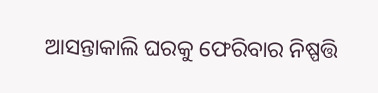ଆସନ୍ତାକାଲି ଘରକୁ ଫେରିବାର ନିଷ୍ପତ୍ତି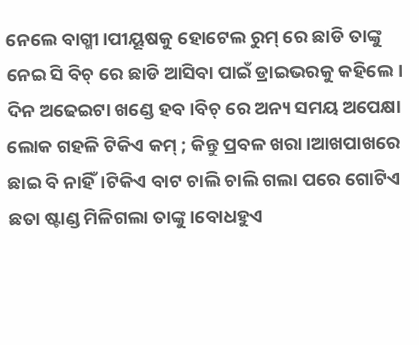ନେଲେ ବାଗ୍ମୀ।ପୀୟୂଷକୁ ହୋଟେଲ ରୁମ୍ ରେ ଛାଡି ତାଙ୍କୁ ନେଇ ସି ବିଚ୍ ରେ ଛାଡି ଆସିବା ପାଇଁ ଡ୍ରାଇଭରକୁ କହିଲେ।
ଦିନ ଅଢେଇଟା ଖଣ୍ଡେ ହବ।ବିଚ୍ ରେ ଅନ୍ୟ ସମୟ ଅପେକ୍ଷା ଲୋକ ଗହଳି ଟିକିଏ କମ୍ ; କିନ୍ତୁ ପ୍ରବଳ ଖରା।ଆଖପାଖରେ ଛାଇ ବି ନାହିଁ।ଟିକିଏ ବାଟ ଚାଲି ଚାଲି ଗଲା ପରେ ଗୋଟିଏ ଛତା ଷ୍ଟାଣ୍ଡ ମିଳିଗଲା ତାଙ୍କୁ।ବୋଧହୁଏ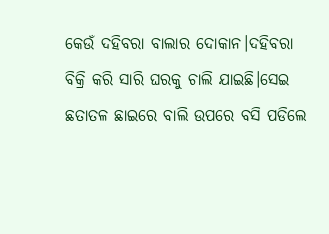କେଉଁ ଦହିବରା ବାଲାର ଦୋକାନ।ଦହିବରା ବିକ୍ରି କରି ସାରି ଘରକୁ ଚାଲି ଯାଇଛି।ସେଇ ଛତାତଳ ଛାଇରେ ବାଲି ଉପରେ ବସି ପଡିଲେ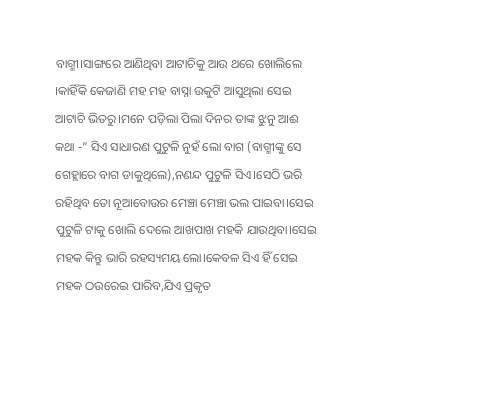ବାଗ୍ମୀ।ସାଙ୍ଗରେ ଆଣିଥିବା ଆଟାଚିକୁ ଆଉ ଥରେ ଖୋଲିଲେ ।କାହିଁକି କେଜାଣି ମହ ମହ ବାସ୍ନା ଉକୁଟି ଆସୁଥିଲା ସେଇ ଆଟାଚି ଭିତରୁ।ମନେ ପଡ଼ିଲା ପିଲା ଦିନର ତାଙ୍କ ଝୁନୁ ଆଈ କଥା -” ସିଏ ସାଧାରଣ ପୁଟୁଳି ନୁହଁ ଲୋ ବାଗ (ବାଗ୍ମୀଙ୍କୁ ସେ ଗେହ୍ଲାରେ ବାଗ ଡାକୁଥିଲେ),ନଣନ୍ଦ ପୁଟୁଳି ସିଏ।ସେଠି ଭରି ରହିଥିବ ତୋ ନୂଆବୋଉର ମେଞ୍ଚା ମେଞ୍ଚା ଭଲ ପାଇବା।ସେଇ ପୁଟୁଳି ଟାକୁ ଖୋଲି ଦେଲେ ଆଖପାଖ ମହକି ଯାଉଥିବା।ସେଇ ମହକ କିନ୍ତୁ ଭାରି ରହସ୍ୟମୟ ଲୋ।କେବଳ ସିଏ ହିଁ ସେଇ ମହକ ଠଉରେଇ ପାରିବ,ଯିଏ ପ୍ରକୃତ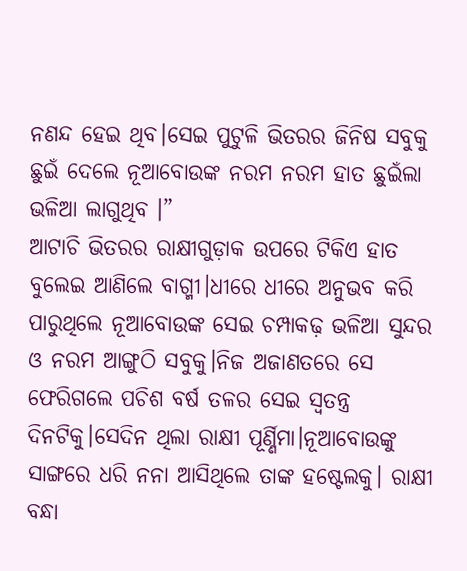ନଣନ୍ଦ ହେଇ ଥିବ।ସେଇ ପୁଟୁଳି ଭିତରର ଜିନିଷ ସବୁକୁ ଛୁଇଁ ଦେଲେ ନୂଆବୋଉଙ୍କ ନରମ ନରମ ହାତ ଛୁଇଁଲା ଭଳିଆ ଲାଗୁଥିବ ।”
ଆଟାଚି ଭିତରର ରାକ୍ଷୀଗୁଡ଼ାକ ଉପରେ ଟିକିଏ ହାତ ବୁଲେଇ ଆଣିଲେ ବାଗ୍ମୀ।ଧୀରେ ଧୀରେ ଅନୁଭବ କରି ପାରୁଥିଲେ ନୂଆବୋଉଙ୍କ ସେଇ ଚମ୍ପାକଢ଼ ଭଳିଆ ସୁନ୍ଦର ଓ ନରମ ଆଙ୍ଗୁଠି ସବୁକୁ।ନିଜ ଅଜାଣତରେ ସେ ଫେରିଗଲେ ପଚିଶ ବର୍ଷ ତଳର ସେଇ ସ୍ଵତନ୍ତ୍ର ଦିନଟିକୁ।ସେଦିନ ଥିଲା ରାକ୍ଷୀ ପୂର୍ଣ୍ଣିମା।ନୂଆବୋଉଙ୍କୁ ସାଙ୍ଗରେ ଧରି ନନା ଆସିଥିଲେ ତାଙ୍କ ହଷ୍ଟେଲକୁ। ରାକ୍ଷୀ ବନ୍ଧା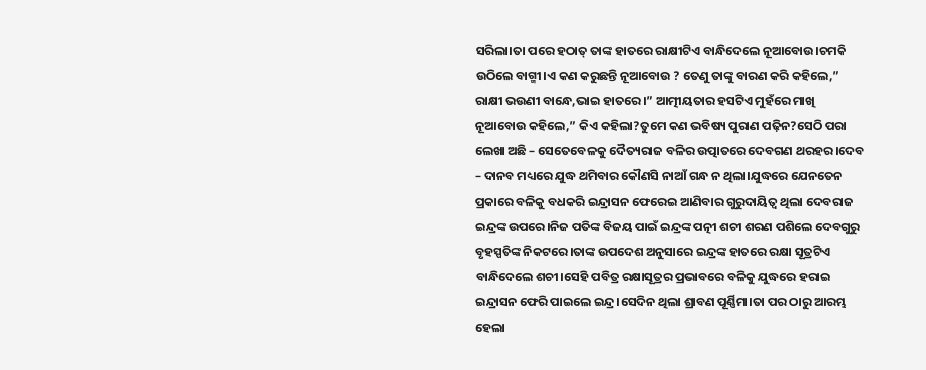ସରିଲା।ତା ପରେ ହଠାତ୍ ତାଙ୍କ ହାତରେ ରାକ୍ଷୀଟିଏ ବାନ୍ଧିଦେଲେ ନୂଆବୋଉ।ଚମକି ଉଠିଲେ ବାଗ୍ମୀ।ଏ କଣ କରୁଛନ୍ତି ନୂଆବୋଉ ? ତେଣୁ ତାଙ୍କୁ ବାରଣ କରି କହିଲେ,” ରାକ୍ଷୀ ଭଉଣୀ ବାନ୍ଧେ,ଭାଇ ହାତରେ।” ଆତ୍ମୀୟତାର ହସଟିଏ ମୁହଁରେ ମାଖି ନୂଆବୋଉ କହିଲେ,” କିଏ କହିଲା?ତୁମେ କଣ ଭବିଷ୍ୟ ପୁରାଣ ପଢ଼ିନ?ସେଠି ପରା ଲେଖା ଅଛି – ସେତେବେଳକୁ ଦୈତ୍ୟରାଜ ବଳିର ଉତ୍ପାତରେ ଦେବଗଣ ଥରହର।ଦେବ – ଦାନବ ମଧ୍ୟରେ ଯୁଦ୍ଧ ଥମିବାର କୌଣସି ନାଆଁ ଗନ୍ଧ ନ ଥିଲା।ଯୁଦ୍ଧରେ ଯେନତେନ ପ୍ରକାରେ ବଳିକୁ ବଧକରି ଇନ୍ଦ୍ରାସନ ଫେରେଇ ଆଣିବାର ଗୁରୁଦାୟିତ୍ବ ଥିଲା ଦେବରାଜ ଇନ୍ଦ୍ରଙ୍କ ଉପରେ।ନିଜ ପତିଙ୍କ ବିଜୟ ପାଇଁ ଇନ୍ଦ୍ରଙ୍କ ପତ୍ନୀ ଶଚୀ ଶରଣ ପଶିଲେ ଦେବଗୁରୁ ବୃହସ୍ପତିଙ୍କ ନିକଟରେ।ତାଙ୍କ ଉପଦେଶ ଅନୁସାରେ ଇନ୍ଦ୍ରଙ୍କ ହାତରେ ରକ୍ଷା ସୂତ୍ରଟିଏ ବାନ୍ଧିଦେଲେ ଶଚୀ।ସେହି ପବିତ୍ର ରକ୍ଷାସୂତ୍ରର ପ୍ରଭାବରେ ବଳିକୁ ଯୁଦ୍ଧରେ ହରାଇ ଇନ୍ଦ୍ରାସନ ଫେରି ପାଇଲେ ଇନ୍ଦ୍ର।ସେଦିନ ଥିଲା ଶ୍ରାବଣ ପୂର୍ଣ୍ଣିମା।ତା ପର ଠାରୁ ଆରମ୍ଭ ହେଲା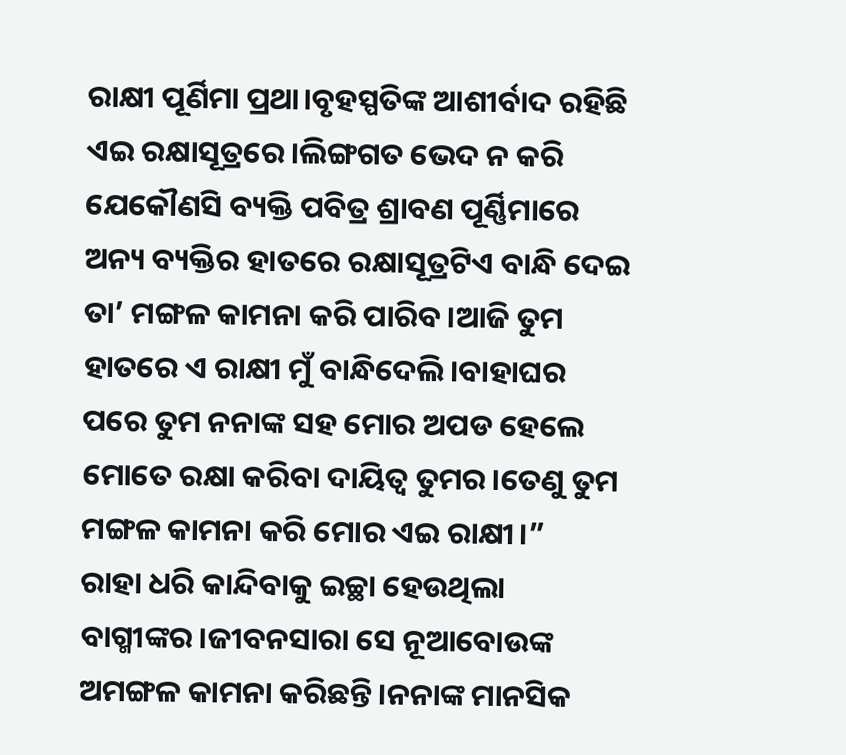ରାକ୍ଷୀ ପୂର୍ଣିମା ପ୍ରଥା।ବୃହସ୍ପତିଙ୍କ ଆଶୀର୍ବାଦ ରହିଛି ଏଇ ରକ୍ଷାସୂତ୍ରରେ।ଲିଙ୍ଗଗତ ଭେଦ ନ କରି ଯେକୌଣସି ବ୍ୟକ୍ତି ପବିତ୍ର ଶ୍ରାବଣ ପୂର୍ଣ୍ଣିମାରେ ଅନ୍ୟ ବ୍ୟକ୍ତିର ହାତରେ ରକ୍ଷାସୂତ୍ରଟିଏ ବାନ୍ଧି ଦେଇ ତା’ ମଙ୍ଗଳ କାମନା କରି ପାରିବ।ଆଜି ତୁମ ହାତରେ ଏ ରାକ୍ଷୀ ମୁଁ ବାନ୍ଧିଦେଲି।ବାହାଘର ପରେ ତୁମ ନନାଙ୍କ ସହ ମୋର ଅପଡ ହେଲେ ମୋତେ ରକ୍ଷା କରିବା ଦାୟିତ୍ଵ ତୁମର।ତେଣୁ ତୁମ ମଙ୍ଗଳ କାମନା କରି ମୋର ଏଇ ରାକ୍ଷୀ।”
ରାହା ଧରି କାନ୍ଦିବାକୁ ଇଚ୍ଛା ହେଉଥିଲା ବାଗ୍ମୀଙ୍କର।ଜୀବନସାରା ସେ ନୂଆବୋଉଙ୍କ ଅମଙ୍ଗଳ କାମନା କରିଛନ୍ତି।ନନାଙ୍କ ମାନସିକ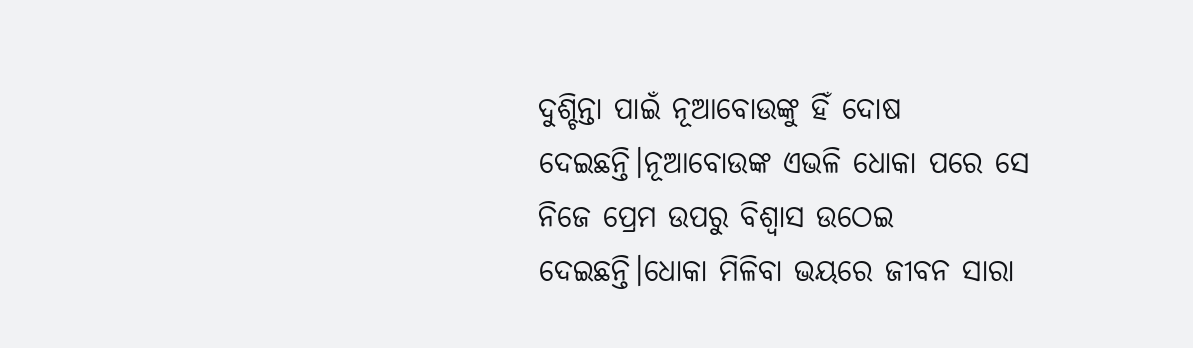ଦୁଶ୍ଚିନ୍ତା ପାଇଁ ନୂଆବୋଉଙ୍କୁ ହିଁ ଦୋଷ ଦେଇଛନ୍ତି।ନୂଆବୋଉଙ୍କ ଏଭଳି ଧୋକା ପରେ ସେ ନିଜେ ପ୍ରେମ ଉପରୁ ବିଶ୍ବାସ ଉଠେଇ ଦେଇଛନ୍ତି।ଧୋକା ମିଳିବା ଭୟରେ ଜୀବନ ସାରା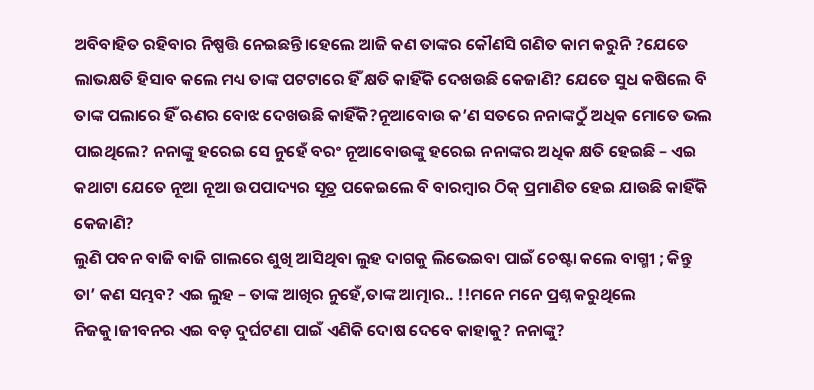ଅବିବାହିତ ରହିବାର ନିଷ୍ପତ୍ତି ନେଇଛନ୍ତି।ହେଲେ ଆଜି କଣ ତାଙ୍କର କୌଣସି ଗଣିତ କାମ କରୁନି ?ଯେତେ ଲାଭକ୍ଷତି ହିସାବ କଲେ ମଧ୍ୟ ତାଙ୍କ ପଟଟାରେ ହିଁ କ୍ଷତି କାହିଁକି ଦେଖଉଛି କେଜାଣି? ଯେତେ ସୁଧ କଷିଲେ ବି ତାଙ୍କ ପଲାରେ ହିଁ ଋଣର ବୋଝ ଦେଖଉଛି କାହିଁକି?ନୂଆବୋଉ କ’ଣ ସତରେ ନନାଙ୍କଠୁଁ ଅଧିକ ମୋତେ ଭଲ ପାଇଥିଲେ? ନନାଙ୍କୁ ହରେଇ ସେ ନୁହେଁ ବରଂ ନୂଆବୋଉଙ୍କୁ ହରେଇ ନନାଙ୍କର ଅଧିକ କ୍ଷତି ହେଇଛି – ଏଇ କଥାଟା ଯେତେ ନୂଆ ନୂଆ ଉପପାଦ୍ୟର ସୂତ୍ର ପକେଇଲେ ବି ବାରମ୍ବାର ଠିକ୍ ପ୍ରମାଣିତ ହେଇ ଯାଉଛି କାହିଁକି କେଜାଣି?
ଲୁଣି ପବନ ବାଜି ବାଜି ଗାଲରେ ଶୁଖି ଆସିଥିବା ଲୁହ ଦାଗକୁ ଲିଭେଇବା ପାଇଁ ଚେଷ୍ଟା କଲେ ବାଗ୍ମୀ ; କିନ୍ତୁ ତା’ କଣ ସମ୍ଭବ? ଏଇ ଲୁହ – ତାଙ୍କ ଆଖିର ନୁହେଁ,ତାଙ୍କ ଆତ୍ମାର.. !!ମନେ ମନେ ପ୍ରଶ୍ନ କରୁଥିଲେ ନିଜକୁ।ଜୀବନର ଏଇ ବଡ଼ ଦୁର୍ଘଟଣା ପାଇଁ ଏଣିକି ଦୋଷ ଦେବେ କାହାକୁ? ନନାଙ୍କୁ?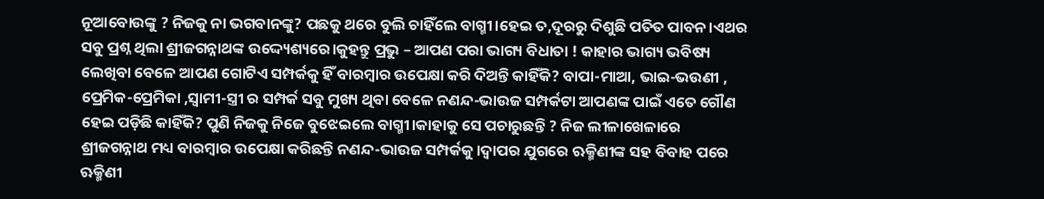ନୂଆବୋଉଙ୍କୁ ? ନିଜକୁ ନା ଭଗବାନଙ୍କୁ? ପଛକୁ ଥରେ ବୁଲି ଚାହିଁଲେ ବାଗ୍ମୀ।ହେଇ ତ,ଦୂରରୁ ଦିଶୁଛି ପତିତ ପାବନ।ଏଥର ସବୁ ପ୍ରଶ୍ନ ଥିଲା ଶ୍ରୀଜଗନ୍ନାଥଙ୍କ ଉଦ୍ଦ୍ୟେଶ୍ୟରେ।କୁହନ୍ତୁ ପ୍ରଭୁ – ଆପଣ ପରା ଭାଗ୍ୟ ବିଧାତା ! କାହାର ଭାଗ୍ୟ ଭବିଷ୍ୟ ଲେଖିବା ବେଳେ ଆପଣ ଗୋଟିଏ ସମ୍ପର୍କକୁ ହିଁ ବାରମ୍ବାର ଉପେକ୍ଷା କରି ଦିଅନ୍ତି କାହିଁକି? ବାପା-ମାଆ, ଭାଇ-ଭଉଣୀ , ପ୍ରେମିକ-ପ୍ରେମିକା ,ସ୍ଵାମୀ-ସ୍ତ୍ରୀ ର ସମ୍ପର୍କ ସବୁ ମୁଖ୍ୟ ଥିବା ବେଳେ ନଣନ୍ଦ-ଭାଉଜ ସମ୍ପର୍କଟା ଆପଣଙ୍କ ପାଇଁ ଏତେ ଗୌଣ ହେଇ ପଡ଼ିଛି କାହିଁକି? ପୁଣି ନିଜକୁ ନିଜେ ବୁଝେଇଲେ ବାଗ୍ମୀ।କାହାକୁ ସେ ପଚାରୁଛନ୍ତି ? ନିଜ ଲୀଳାଖେଳାରେ ଶ୍ରୀଜଗନ୍ନାଥ ମଧ୍ୟ ବାରମ୍ବାର ଉପେକ୍ଷା କରିଛନ୍ତି ନଣନ୍ଦ-ଭାଉଜ ସମ୍ପର୍କକୁ।ଦ୍ଵାପର ଯୁଗରେ ଋକ୍ମିଣୀଙ୍କ ସହ ବିବାହ ପରେ ଋକ୍ମିଣୀ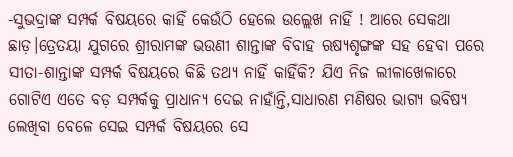-ସୁଭଦ୍ରାଙ୍କ ସମ୍ପର୍କ ବିଷୟରେ କାହିଁ କେଉଁଠି ହେଲେ ଉଲ୍ଲେଖ ନାହିଁ ! ଆରେ ସେକଥା ଛାଡ଼।ତ୍ରେତୟା ଯୁଗରେ ଶ୍ରୀରାମଙ୍କ ଭଉଣୀ ଶାନ୍ତାଙ୍କ ବିବାହ ଋଷ୍ୟଶୃଙ୍ଗଙ୍କ ସହ ହେବା ପରେ ସୀତା-ଶାନ୍ତାଙ୍କ ସମ୍ପର୍କ ବିଷୟରେ କିଛି ତଥ୍ୟ ନାହିଁ କାହିଁକି? ଯିଏ ନିଜ ଲୀଳାଖେଳାରେ ଗୋଟିଏ ଏତେ ବଡ଼ ସମ୍ପର୍କକୁ ପ୍ରାଧାନ୍ୟ ଦେଇ ନାହାଁନ୍ତି,ସାଧାରଣ ମଣିଷର ଭାଗ୍ୟ ଭବିଷ୍ୟ ଲେଖିବା ବେଳେ ସେଇ ସମ୍ପର୍କ ବିଷୟରେ ସେ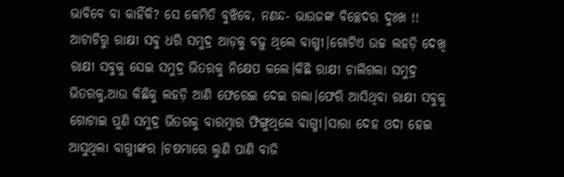ଭାବିବେ ବା କାହିଁକି? ସେ କେମିତି ବୁଝିବେ, ନଣନ୍ଦ- ଭାଉଜଙ୍କ ବିଚ୍ଛେଦର ଦୁଃଖ !!
ଆଟାଚିରୁ ରାକ୍ଷୀ ସବୁ ଧରି ସମୁଦ୍ର ଆଡ଼କୁ ବଢ଼ୁ ଥିଲେ ବାଗ୍ମୀ।ଗୋଟିଏ ଉଚ୍ଚ ଲହଡ଼ି ଦେଖି ରାକ୍ଷୀ ସବୁକୁ ସେଇ ସମୁଦ୍ର ଭିତରକୁ ନିକ୍ଷେପ କଲେ।କିଛି ରାକ୍ଷୀ ଚାଲିଗଲା ସମୁଦ୍ର ଭିତରକୁ,ଆଉ କିଛିକୁ ଲହଡ଼ି ଆଣି ଫେରେଇ ଦେଇ ଗଲା।ଫେରି ଆସିଥିବା ରାକ୍ଷୀ ସବୁକୁ ଗୋଟାଇ ପୁଣି ସମୁଦ୍ର ଭିତରକୁ ବାରମ୍ବାର ଫିଙ୍ଗୁଥିଲେ ବାଗ୍ମୀ।ସାରା ଦେହ ଓଦା ହେଇ ଆସୁଥିଲା ବାଗ୍ମୀଙ୍କର ।ଚଷମାରେ ଲୁଣି ପାଣି ବାଜି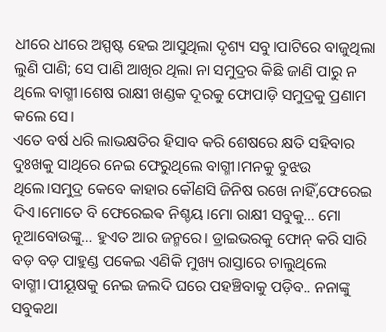ଧୀରେ ଧୀରେ ଅସ୍ପଷ୍ଟ ହେଇ ଆସୁଥିଲା ଦୃଶ୍ୟ ସବୁ।ପାଟିରେ ବାଜୁଥିଲା ଲୁଣି ପାଣି; ସେ ପାଣି ଆଖିର ଥିଲା ନା ସମୁଦ୍ରର କିଛି ଜାଣି ପାରୁ ନ ଥିଲେ ବାଗ୍ମୀ।ଶେଷ ରାକ୍ଷୀ ଖଣ୍ଡକ ଦୂରକୁ ଫୋପାଡ଼ି ସମୁଦ୍ରକୁ ପ୍ରଣାମ କଲେ ସେ।
ଏତେ ବର୍ଷ ଧରି ଲାଭକ୍ଷତିର ହିସାବ କରି ଶେଷରେ କ୍ଷତି ସହିବାର ଦୁଃଖକୁ ସାଥିରେ ନେଇ ଫେରୁଥିଲେ ବାଗ୍ମୀ।ମନକୁ ବୁଝଉ ଥିଲେ।ସମୁଦ୍ର କେବେ କାହାର କୌଣସି ଜିନିଷ ରଖେ ନାହିଁ,ଫେରେଇ ଦିଏ।ମୋତେ ବି ଫେରେଇଵ ନିଶ୍ଚୟ।ମୋ ରାକ୍ଷୀ ସବୁକୁ… ମୋ ନୂଆବୋଉଙ୍କୁ… ହୁଏତ ଆର ଜନ୍ମରେ। ଡ୍ରାଇଭରକୁ ଫୋନ୍ କରି ସାରି ବଡ଼ ବଡ଼ ପାହୁଣ୍ଡ ପକେଇ ଏଣିକି ମୁଖ୍ୟ ରାସ୍ତାରେ ଚାଲୁଥିଲେ ବାଗ୍ମୀ।ପୀୟୂଷକୁ ନେଇ ଜଲଦି ଘରେ ପହଞ୍ଚିବାକୁ ପଡ଼ିବ.. ନନାଙ୍କୁ ସବୁକଥା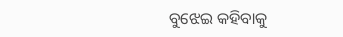ବୁଝେଇ କହିବାକୁ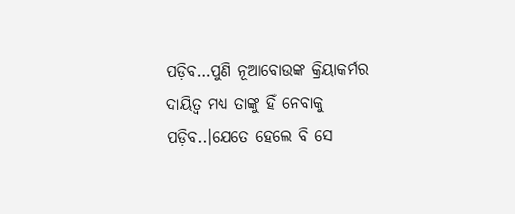ପଡ଼ିବ…ପୁଣି ନୂଆବୋଉଙ୍କ କ୍ରିୟାକର୍ମର ଦାୟିତ୍ଵ ମଧ୍ୟ ତାଙ୍କୁ ହିଁ ନେବାକୁ ପଡ଼ିବ..।ଯେତେ ହେଲେ ବି ସେ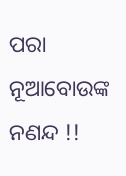ପରା ନୂଆବୋଉଙ୍କ ନଣନ୍ଦ !!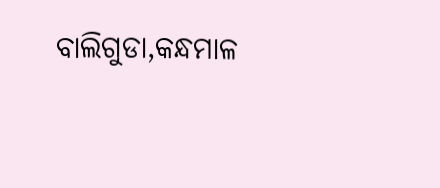ବାଲିଗୁଡା,କନ୍ଧମାଳ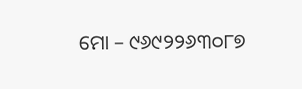ମୋ – ୯୬୯୨୨୬୩୦୮୭